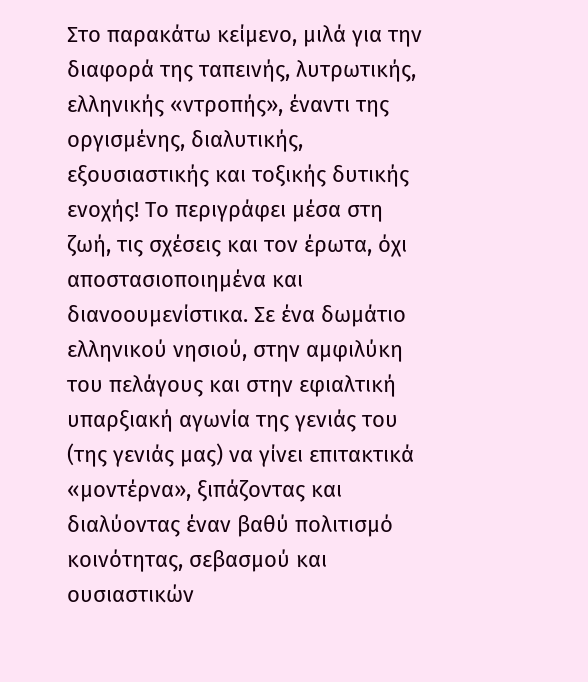Στο παρακάτω κείμενο, μιλά για την διαφορά της ταπεινής, λυτρωτικής, ελληνικής «ντροπής», έναντι της οργισμένης, διαλυτικής, εξουσιαστικής και τοξικής δυτικής ενοχής! Το περιγράφει μέσα στη ζωή, τις σχέσεις και τον έρωτα, όχι αποστασιοποιημένα και διανοουμενίστικα. Σε ένα δωμάτιο ελληνικού νησιού, στην αμφιλύκη του πελάγους και στην εφιαλτική υπαρξιακή αγωνία της γενιάς του (της γενιάς μας) να γίνει επιτακτικά «μοντέρνα», ξιπάζοντας και διαλύοντας έναν βαθύ πολιτισμό κοινότητας, σεβασμού και ουσιαστικών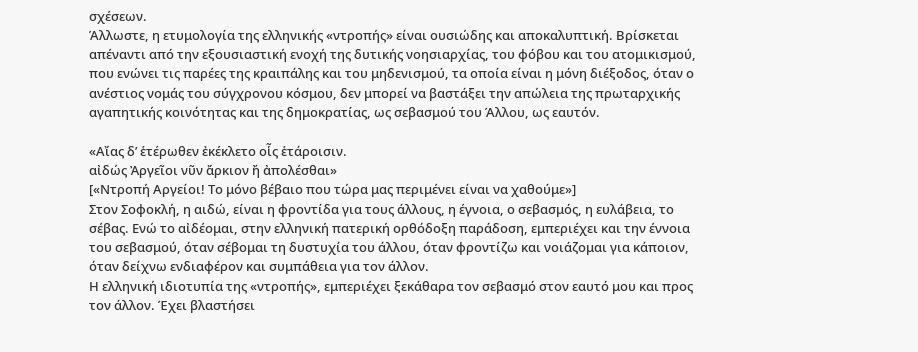σχέσεων.
Άλλωστε, η ετυμολογία της ελληνικής «ντροπής» είναι ουσιώδης και αποκαλυπτική. Βρίσκεται απέναντι από την εξουσιαστική ενοχή της δυτικής νοησιαρχίας, του φόβου και του ατομικισμού, που ενώνει τις παρέες της κραιπάλης και του μηδενισμού, τα οποία είναι η μόνη διέξοδος, όταν ο ανέστιος νομάς του σύγχρονου κόσμου, δεν μπορεί να βαστάξει την απώλεια της πρωταρχικής αγαπητικής κοινότητας και της δημοκρατίας, ως σεβασμού του Άλλου, ως εαυτόν.

«Αἴας δ’ ἑτέρωθεν ἐκέκλετο οἷς ἑτάροισιν.
αἰδώς Ἀργεῖοι νῦν ἄρκιον ἤ ἀπολέσθαι»
[«Ντροπή Αργείοι! Το μόνο βέβαιο που τώρα μας περιμένει είναι να χαθούμε»]
Στον Σοφοκλή, η αιδώ, είναι η φροντίδα για τους άλλους, η έγνοια, ο σεβασμός, η ευλάβεια, το σέβας. Ενώ το αἰδέομαι, στην ελληνική πατερική ορθόδοξη παράδοση, εμπεριέχει και την έννοια του σεβασμού, όταν σέβομαι τη δυστυχία του άλλου, όταν φροντίζω και νοιάζομαι για κάποιον, όταν δείχνω ενδιαφέρον και συμπάθεια για τον άλλον.
Η ελληνική ιδιοτυπία της «ντροπής», εμπεριέχει ξεκάθαρα τον σεβασμό στον εαυτό μου και προς τον άλλον. Έχει βλαστήσει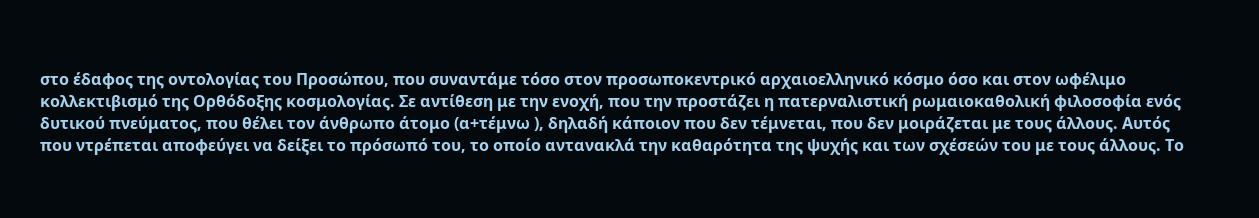στο έδαφος της οντολογίας του Προσώπου, που συναντάμε τόσο στον προσωποκεντρικό αρχαιοελληνικό κόσμο όσο και στον ωφέλιμο κολλεκτιβισμό της Ορθόδοξης κοσμολογίας. Σε αντίθεση με την ενοχή, που την προστάζει η πατερναλιστική ρωμαιοκαθολική φιλοσοφία ενός δυτικού πνεύματος, που θέλει τον άνθρωπο άτομο (α+τέμνω ), δηλαδή κάποιον που δεν τέμνεται, που δεν μοιράζεται με τους άλλους. Αυτός που ντρέπεται αποφεύγει να δείξει το πρόσωπό του, το οποίο αντανακλά την καθαρότητα της ψυχής και των σχέσεών του με τους άλλους. Το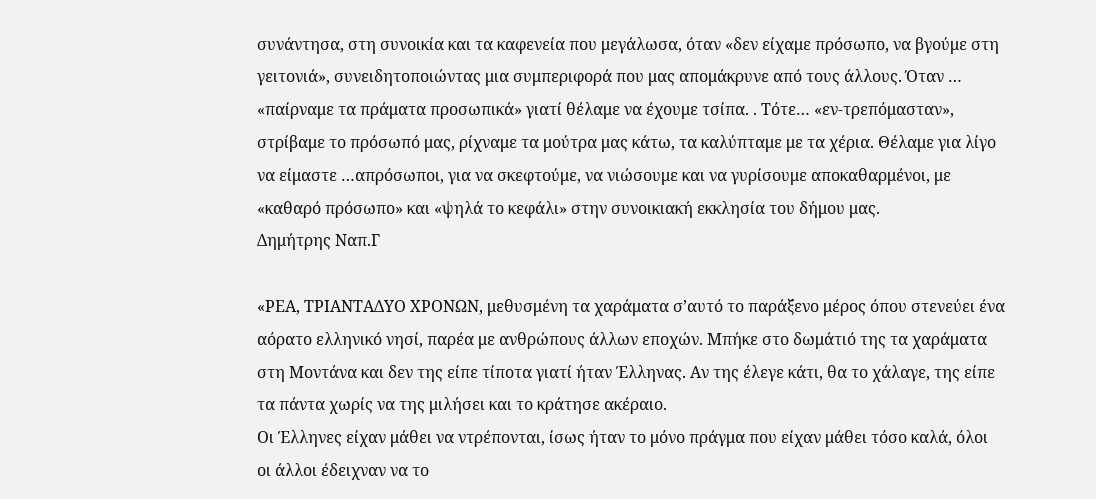συνάντησα, στη συνοικία και τα καφενεία που μεγάλωσα, όταν «δεν είχαμε πρόσωπο, να βγούμε στη γειτονιά», συνειδητοποιώντας μια συμπεριφορά που μας απομάκρυνε από τους άλλους. Όταν … «παίρναμε τα πράματα προσωπικά» γιατί θέλαμε να έχουμε τσίπα. . Τότε… «εν-τρεπόμασταν», στρίβαμε το πρόσωπό μας, ρίχναμε τα μούτρα μας κάτω, τα καλύπταμε με τα χέρια. Θέλαμε για λίγο να είμαστε …απρόσωποι, για να σκεφτούμε, να νιώσουμε και να γυρίσουμε αποκαθαρμένοι, με «καθαρό πρόσωπο» και «ψηλά το κεφάλι» στην συνοικιακή εκκλησία του δήμου μας.
Δημήτρης Ναπ.Γ

«ΡΕΑ, ΤΡΙΑΝΤΑΔΥΟ ΧΡΟΝΩΝ, μεθυσμένη τα χαράματα σ’αυτό το παράξενο μέρος όπου στενεύει ένα αόρατο ελληνικό νησί, παρέα με ανθρώπους άλλων εποχών. Μπήκε στο δωμάτιό της τα χαράματα στη Μοντάνα και δεν της είπε τίποτα γιατί ήταν Έλληνας. Αν της έλεγε κάτι, θα το χάλαγε, της είπε τα πάντα χωρίς να της μιλήσει και το κράτησε ακέραιο.
Οι Έλληνες είχαν μάθει να ντρέπονται, ίσως ήταν το μόνο πράγμα που είχαν μάθει τόσο καλά, όλοι οι άλλοι έδειχναν να το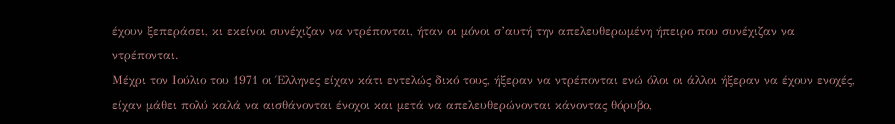έχουν ξεπεράσει, κι εκείνοι συνέχιζαν να ντρέπονται, ήταν οι μόνοι σ’αυτή την απελευθερωμένη ήπειρο που συνέχιζαν να ντρέπονται.
Μέχρι τον Ιούλιο του 1971 οι Έλληνες είχαν κάτι εντελώς δικό τους, ήξεραν να ντρέπονται ενώ όλοι οι άλλοι ήξεραν να έχουν ενοχές, είχαν μάθει πολύ καλά να αισθάνονται ένοχοι και μετά να απελευθερώνονται κάνοντας θόρυβο,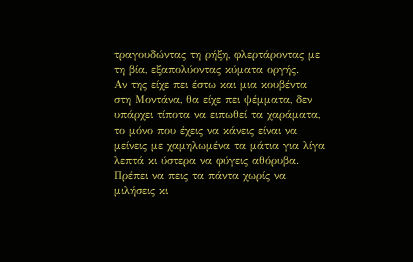τραγουδώντας τη ρήξη, φλερτάροντας με τη βία, εξαπολύοντας κύματα οργής.
Αν της είχε πει έστω και μια κουβέντα στη Μοντάνα, θα είχε πει ψέμματα, δεν υπάρχει τίποτα να ειπωθεί τα χαράματα, το μόνο που έχεις να κάνεις είναι να μείνεις με χαμηλωμένα τα μάτια για λίγα λεπτά κι ύστερα να φύγεις αθόρυβα. Πρέπει να πεις τα πάντα χωρίς να μιλήσεις κι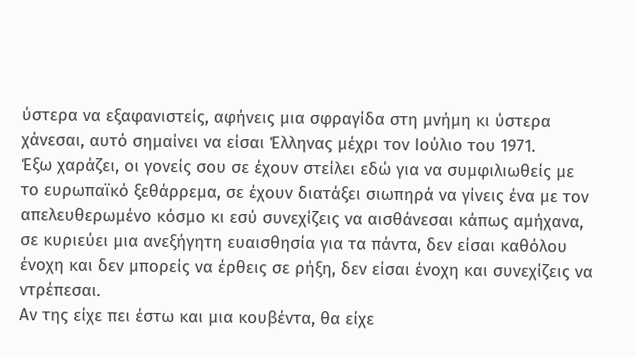ύστερα να εξαφανιστείς, αφήνεις μια σφραγίδα στη μνήμη κι ύστερα χάνεσαι, αυτό σημαίνει να είσαι Έλληνας μέχρι τον Ιούλιο του 1971.
Έξω χαράζει, οι γονείς σου σε έχουν στείλει εδώ για να συμφιλιωθείς με το ευρωπαϊκό ξεθάρρεμα, σε έχουν διατάξει σιωπηρά να γίνεις ένα με τον απελευθερωμένο κόσμο κι εσύ συνεχίζεις να αισθάνεσαι κάπως αμήχανα, σε κυριεύει μια ανεξήγητη ευαισθησία για τα πάντα, δεν είσαι καθόλου ένοχη και δεν μπορείς να έρθεις σε ρήξη, δεν είσαι ένοχη και συνεχίζεις να ντρέπεσαι.
Αν της είχε πει έστω και μια κουβέντα, θα είχε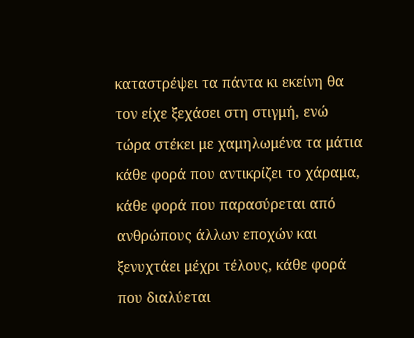καταστρέψει τα πάντα κι εκείνη θα τον είχε ξεχάσει στη στιγμή, ενώ τώρα στέκει με χαμηλωμένα τα μάτια κάθε φορά που αντικρίζει το χάραμα, κάθε φορά που παρασύρεται από ανθρώπους άλλων εποχών και ξενυχτάει μέχρι τέλους, κάθε φορά που διαλύεται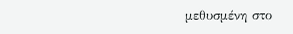μεθυσμένη στο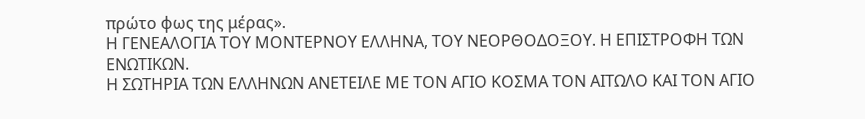πρώτο φως της μέρας».
Η ΓΕΝΕΑΛΟΓΙΑ ΤΟΥ ΜΟΝΤΕΡΝΟΥ ΕΛΛΗΝΑ, ΤΟΥ ΝΕΟΡΘΟΔΟΞΟΥ. Η ΕΠΙΣΤΡΟΦΗ ΤΩΝ ΕΝΩΤΙΚΩΝ.
Η ΣΩΤΗΡΙΑ ΤΩΝ ΕΛΛΗΝΩΝ ΑΝΕΤΕΙΛΕ ΜΕ ΤΟΝ ΑΓΙΟ ΚΟΣΜΑ ΤΟΝ ΑΙΤΩΛΟ ΚΑΙ ΤΟΝ ΑΓΙΟ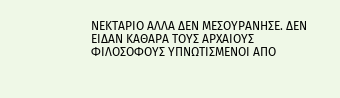ΝΕΚΤΑΡΙΟ ΑΛΛΑ ΔΕΝ ΜΕΣΟΥΡΑΝΗΣΕ. ΔΕΝ ΕΙΔΑΝ ΚΑΘΑΡΑ ΤΟΥΣ ΑΡΧΑΙΟΥΣ ΦΙΛΟΣΟΦΟΥΣ ΥΠΝΩΤΙΣΜΕΝΟΙ ΑΠΟ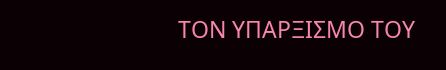ΤΟΝ ΥΠΑΡΞΙΣΜΟ ΤΟΥ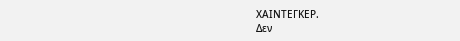ΧΑΙΝΤΕΓΚΕΡ.
Δεν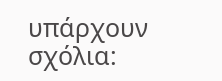υπάρχουν σχόλια: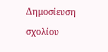Δημοσίευση σχολίου